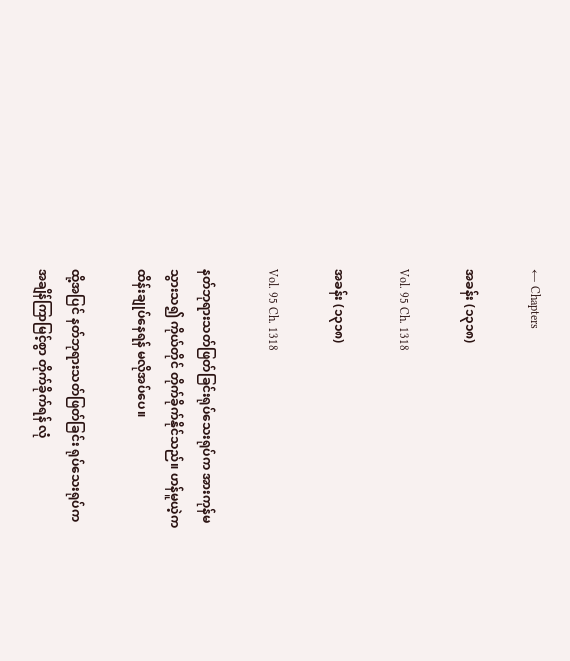← Chapters

အခန်း (၁၃၁၈)

Vol. 95 Ch. 1318

အခန်း (၁၃၁၈)

Vol. 95 Ch. 1318

နတ်ဘုရားသတ်ဖြတ်ခြင်းရုပ်သေးရုပ်က အားကုန်မသွားသ၍ ကိုယ်တိုင် တိုက်ခိုက်နိုင်သည်။ ဟန်မူယဲ့က ထိန်းချုပ်နေရန် မလိုအပ်ပေ။

ထို့အပြင် နတ်ဘုရားသတ်ဖြတ်ခြင်း ရုပ်သေးရုပ်က အချိန်ကြာမြင့်စွာ တိုက်ခိုက်ရန် လုံ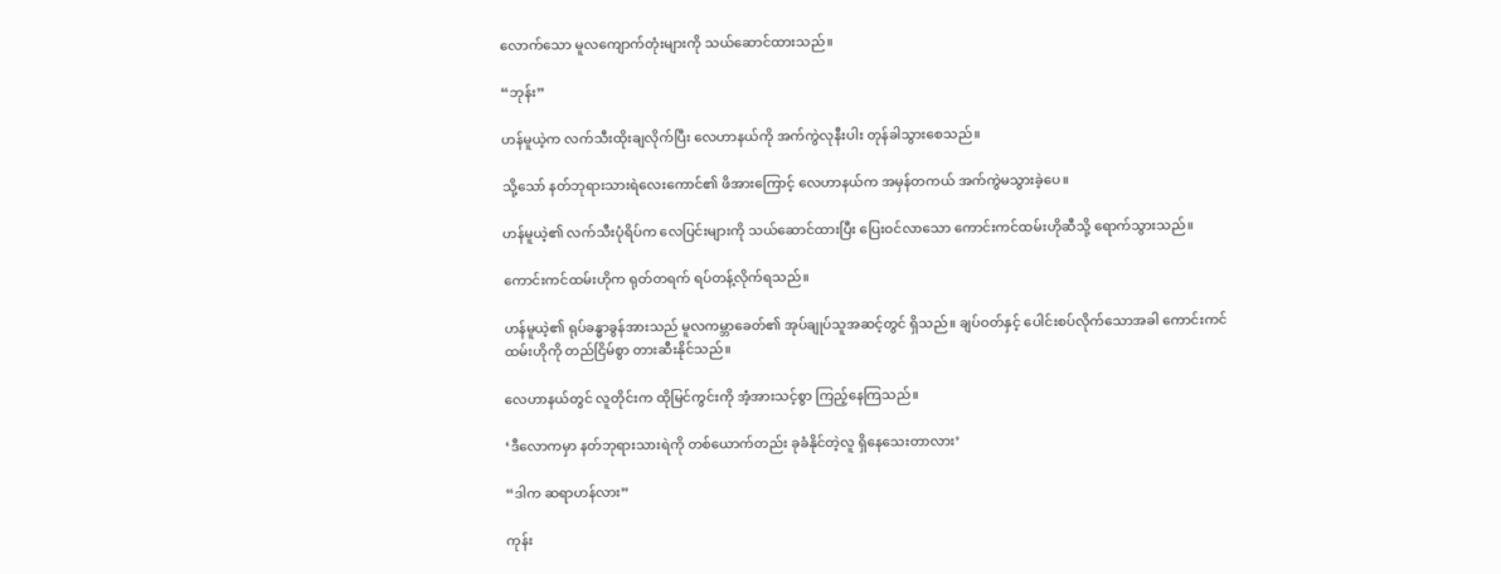လောက်သော မူလကျောက်တုံးများကို သယ်ဆောင်ထားသည်။

“ဘုန်း”

ဟန်မူယဲ့က လက်သီးထိုးချလိုက်ပြီး လေဟာနယ်ကို အက်ကွဲလုနီးပါး တုန်ခါသွားစေသည်။

သို့သော် နတ်ဘုရားသားရဲလေးကောင်၏ ဖိအားကြောင့် လေဟာနယ်က အမှန်တကယ် အက်ကွဲမသွားခဲ့ပေ။

ဟန်မူယဲ့၏ လက်သီးပုံရိပ်က လေပြင်းများကို သယ်ဆောင်ထားပြီး ပြေးဝင်လာသော ကောင်းကင်ထမ်းဟိုဆီသို့ ရောက်သွားသည်။

ကောင်းကင်ထမ်းဟိုက ရုတ်တရက် ရပ်တန့်လိုက်ရသည်။

ဟန်မူယဲ့၏ ရုပ်ခန္ဓာခွန်အားသည် မူလကမ္ဘာခေတ်၏ အုပ်ချုပ်သူအဆင့်တွင် ရှိသည်။ ချပ်ဝတ်နှင့် ပေါင်းစပ်လိုက်သောအခါ ကောင်းကင်ထမ်းဟိုကို တည်ငြိမ်စွာ တားဆီးနိုင်သည်။

လေဟာနယ်တွင် လူတိုင်းက ထိုမြင်ကွင်းကို အံ့အားသင့်စွာ ကြည့်နေကြသည်။

‘ဒီလောကမှာ နတ်ဘုရားသားရဲကို တစ်ယောက်တည်း ခုခံနိုင်တဲ့လူ ရှိနေသေးတာလား’

“ဒါက ဆရာဟန်လား”

ကုန်း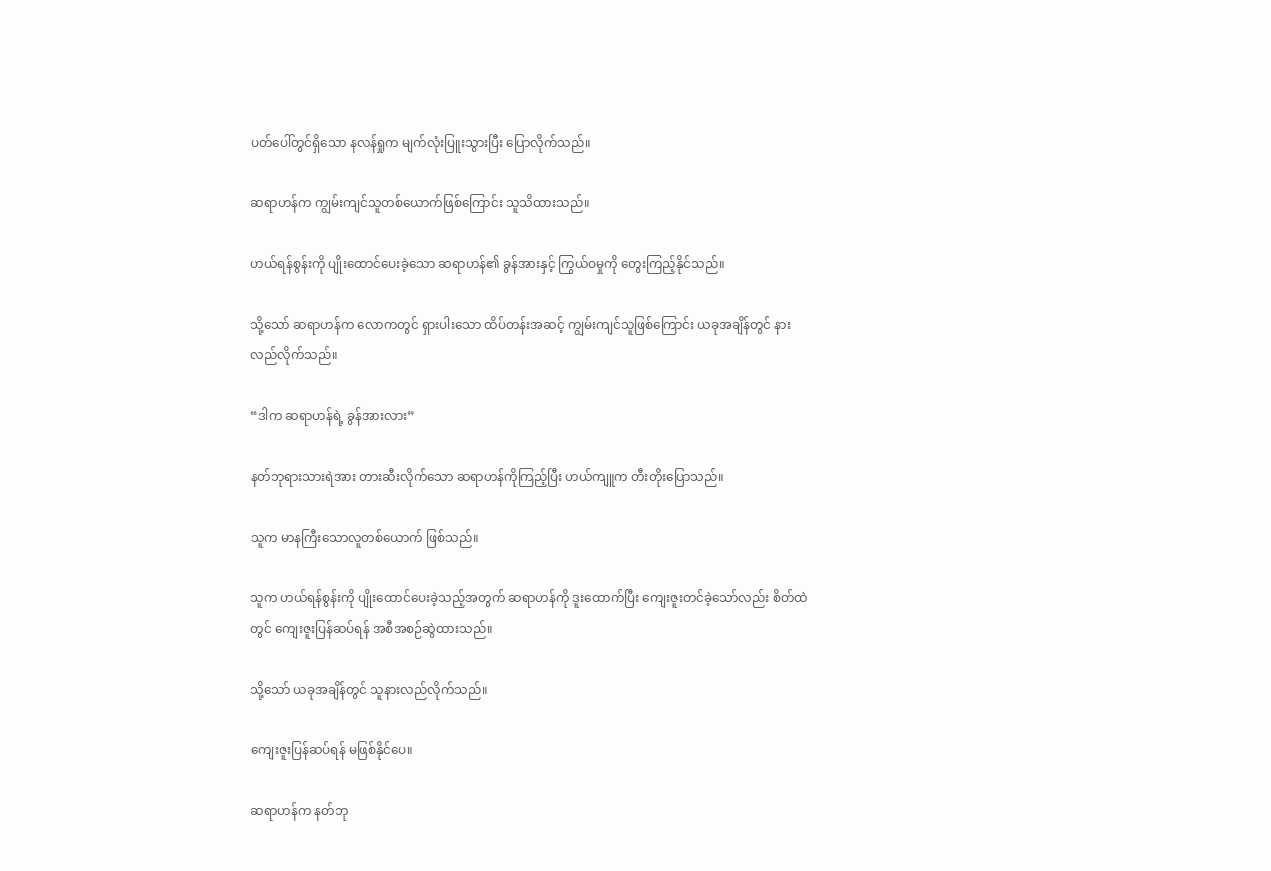ပတ်ပေါ်တွင်ရှိသော နလန်ရှုက မျက်လုံးပြူးသွားပြီး ပြောလိုက်သည်။

ဆရာဟန်က ကျွမ်းကျင်သူတစ်ယောက်ဖြစ်ကြောင်း သူသိထားသည်။

ဟယ်ရန်စွန်းကို ပျိုးထောင်ပေးခဲ့သော ဆရာဟန်၏ ခွန်အားနှင့် ကြွယ်ဝမှုကို တွေးကြည့်နိုင်သည်။

သို့သော် ဆရာဟန်က လောကတွင် ရှားပါးသော ထိပ်တန်းအဆင့် ကျွမ်းကျင်သူဖြစ်ကြောင်း ယခုအချိန်တွင် နားလည်လိုက်သည်။

“ဒါက ဆရာဟန်ရဲ့ ခွန်အားလား”

နတ်ဘုရားသားရဲအား တားဆီးလိုက်သော ဆရာဟန်ကိုကြည့်ပြီး ဟယ်ကျူက တီးတိုးပြောသည်။

သူက မာနကြီးသောလူတစ်ယောက် ဖြစ်သည်။

သူက ဟယ်ရန်စွန်းကို ပျိုးထောင်ပေးခဲ့သည့်အတွက် ဆရာဟန်ကို ဒူးထောက်ပြီး ကျေးဇူးတင်ခဲ့သော်လည်း စိတ်ထဲတွင် ကျေးဇူးပြန်ဆပ်ရန် အစီအစဉ်ဆွဲထားသည်။

သို့သော် ယခုအချိန်တွင် သူနားလည်လိုက်သည်။

ကျေးဇူးပြန်ဆပ်ရန် မဖြစ်နိုင်ပေ။

ဆရာဟန်က နတ်ဘု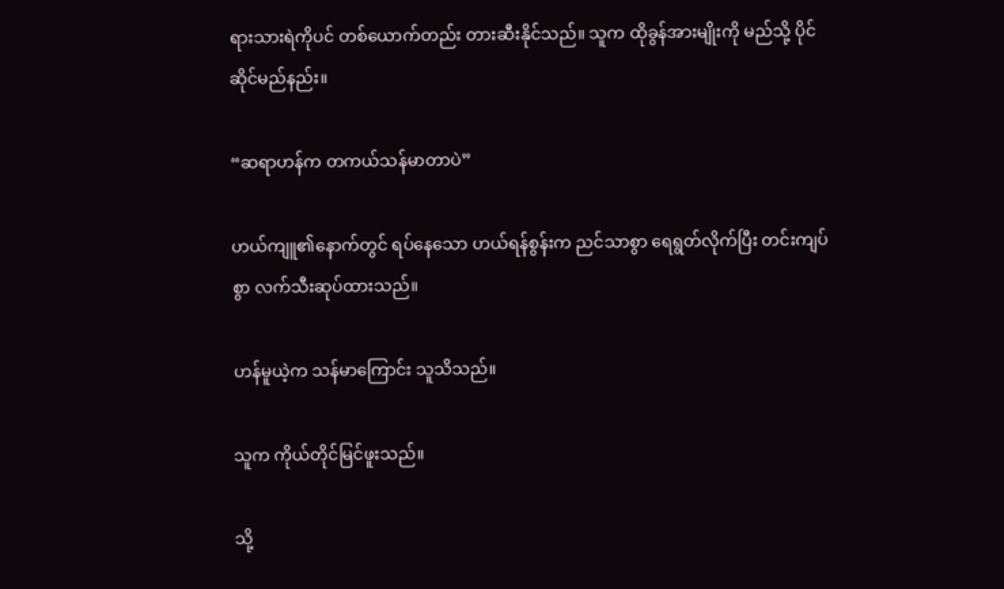ရားသားရဲကိုပင် တစ်ယောက်တည်း တားဆီးနိုင်သည်။ သူက ထိုခွန်အားမျိုးကို မည်သို့ ပိုင်ဆိုင်မည်နည်း။

“ဆရာဟန်က တကယ်သန်မာတာပဲ”

ဟယ်ကျူ၏နောက်တွင် ရပ်နေသော ဟယ်ရန်စွန်းက ညင်သာစွာ ရေရွတ်လိုက်ပြီး တင်းကျပ်စွာ လက်သီးဆုပ်ထားသည်။

ဟန်မူယဲ့က သန်မာကြောင်း သူသိသည်။

သူက ကိုယ်တိုင်မြင်ဖူးသည်။

သို့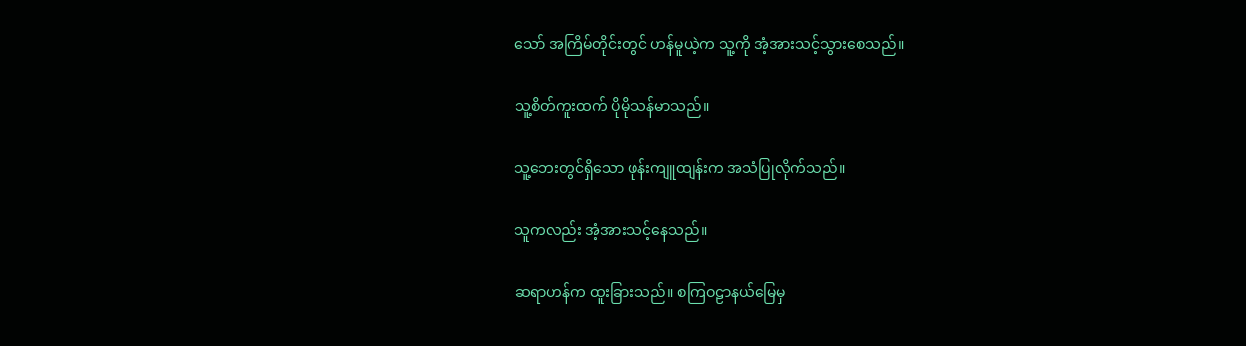သော် အကြိမ်တိုင်းတွင် ဟန်မူယဲ့က သူ့ကို အံ့အားသင့်သွားစေသည်။

သူ့စိတ်ကူးထက် ပိုမိုသန်မာသည်။

သူ့ဘေးတွင်ရှိသော ဖုန်းကျူထျန်းက အသံပြုလိုက်သည်။

သူကလည်း အံ့အားသင့်နေသည်။

ဆရာဟန်က ထူးခြားသည်။ စကြဝဠာနယ်မြေမှ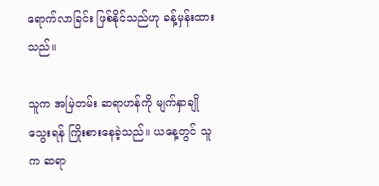ရောက်လာခြင်း ဖြစ်နိုင်သည်ဟု ခန့်မှန်းထားသည်။

သူက အမြဲတမ်း ဆရာဟန်ကို မျက်နှာချိုသွေးရန် ကြိုးစားနေခဲ့သည်။ ယနေ့တွင် သူက ဆရာ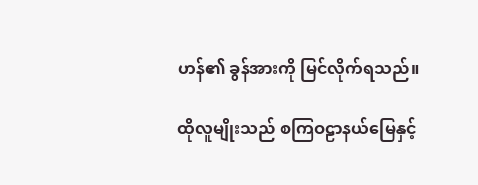ဟန်၏ ခွန်အားကို မြင်လိုက်ရသည်။

ထိုလူမျိုးသည် စကြဝဠာနယ်မြေနှင့်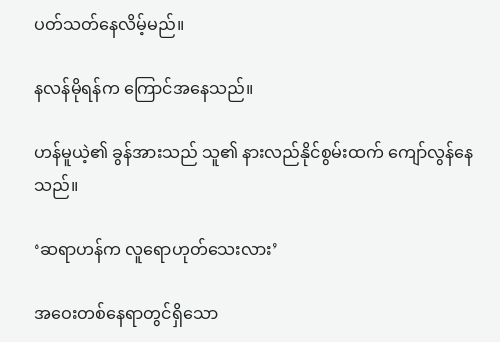ပတ်သတ်နေလိမ့်မည်။

နလန်မိုရန်က ကြောင်အနေသည်။

ဟန်မူယဲ့၏ ခွန်အားသည် သူ၏ နားလည်နိုင်စွမ်းထက် ကျော်လွန်နေသည်။

‘ဆရာဟန်က လူရောဟုတ်သေးလား’

အဝေးတစ်နေရာတွင်ရှိသော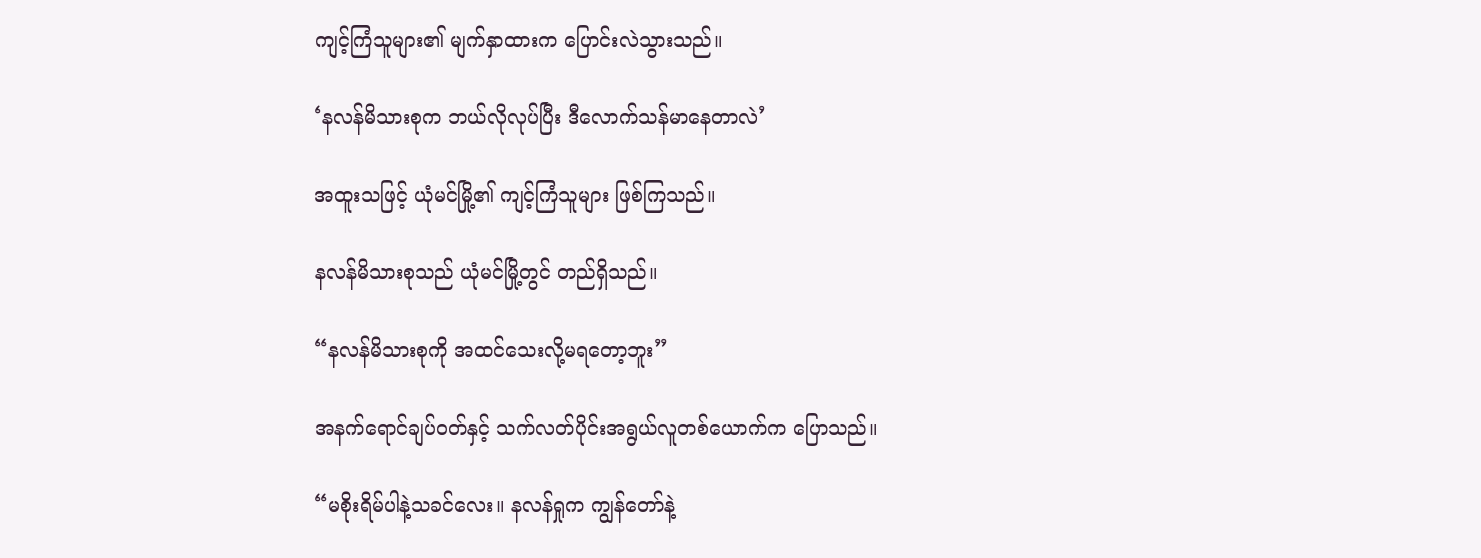ကျင့်ကြံသူများ၏ မျက်နှာထားက ပြောင်းလဲသွားသည်။

‘နလန်မိသားစုက ဘယ်လိုလုပ်ပြီး ဒီလောက်သန်မာနေတာလဲ’

အထူးသဖြင့် ယုံမင်မြို့၏ ကျင့်ကြံသူများ ဖြစ်ကြသည်။

နလန်မိသားစုသည် ယုံမင်မြို့တွင် တည်ရှိသည်။

“နလန်မိသားစုကို အထင်သေးလို့မရတော့ဘူး”

အနက်ရောင်ချပ်ဝတ်နှင့် သက်လတ်ပိုင်းအရွယ်လူတစ်ယောက်က ပြောသည်။

“မစိုးရိမ်ပါနဲ့သခင်လေး။ နလန်ရှုက ကျွန်တော်နဲ့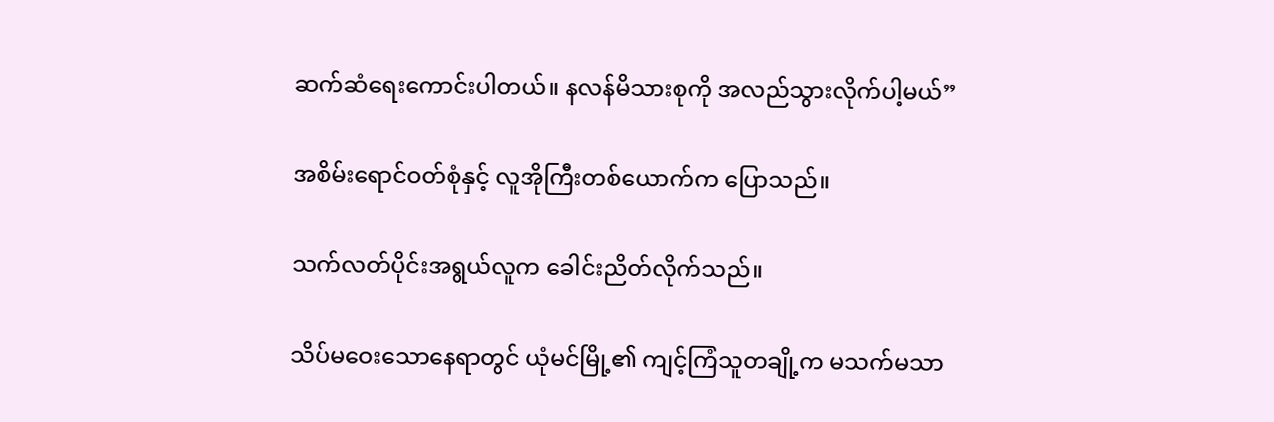ဆက်ဆံရေးကောင်းပါတယ်။ နလန်မိသားစုကို အလည်သွားလိုက်ပါ့မယ်”

အစိမ်းရောင်ဝတ်စုံနှင့် လူအိုကြီးတစ်ယောက်က ပြောသည်။

သက်လတ်ပိုင်းအရွယ်လူက ခေါင်းညိတ်လိုက်သည်။

သိပ်မဝေးသောနေရာတွင် ယုံမင်မြို့၏ ကျင့်ကြံသူတချို့က မသက်မသာ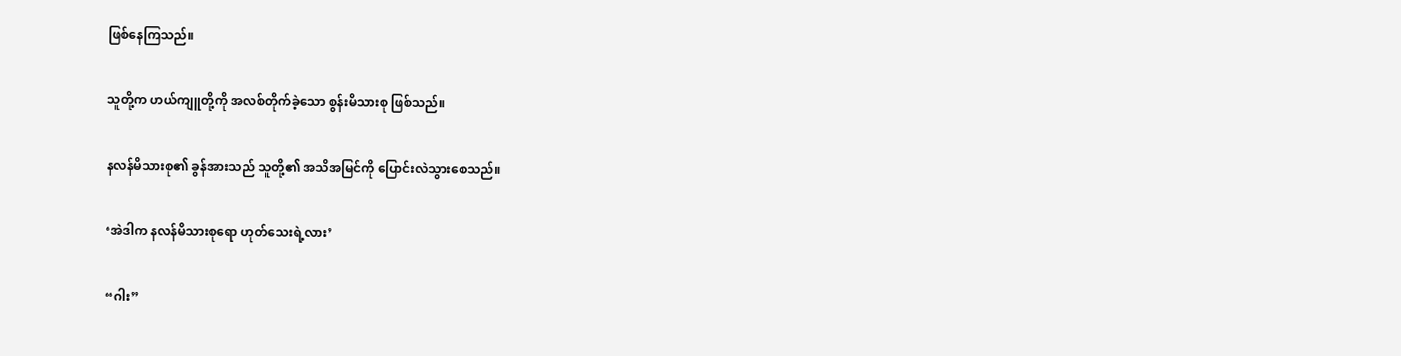ဖြစ်နေကြသည်။

သူတို့က ဟယ်ကျူတို့ကို အလစ်တိုက်ခဲ့သော စွန်းမိသားစု ဖြစ်သည်။

နလန်မိသားစု၏ ခွန်အားသည် သူတို့၏ အသိအမြင်ကို ပြောင်းလဲသွားစေသည်။

‘အဲဒါက နလန်မိသားစုရော ဟုတ်သေးရဲ့လား’

“ဂါး”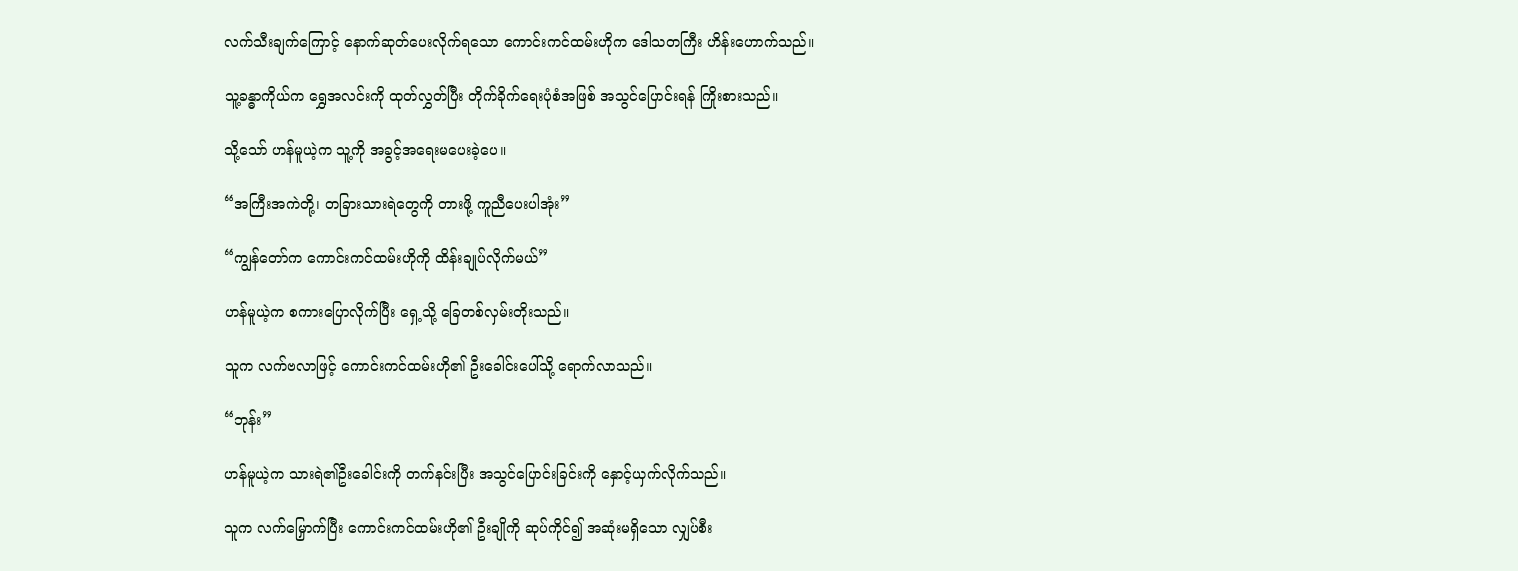လက်သီးချက်ကြောင့် နောက်ဆုတ်ပေးလိုက်ရသော ကောင်းကင်ထမ်းဟိုက ဒေါသတကြီး ဟိန်းဟောက်သည်။

သူ့ခန္ဓာကိုယ်က ရွှေအလင်းကို ထုတ်လွှတ်ပြီး တိုက်ခိုက်ရေးပုံစံအဖြစ် အသွင်ပြောင်းရန် ကြိုးစားသည်။

သို့သော် ဟန်မူယဲ့က သူ့ကို အခွင့်အရေးမပေးခဲ့ပေ။

“အကြီးအကဲတို့၊ တခြားသားရဲတွေကို တားဖို့ ကူညီပေးပါအုံး”

“ကျွန်တော်က ကောင်းကင်ထမ်းဟိုကို ထိန်းချုပ်လိုက်မယ်”

ဟန်မူယဲ့က စကားပြောလိုက်ပြီး ရှေ့သို့ ခြေတစ်လှမ်းတိုးသည်။

သူက လက်ဗလာဖြင့် ကောင်းကင်ထမ်းဟို၏ ဦးခေါင်းပေါ်သို့ ရောက်လာသည်။

“ဘုန်း”

ဟန်မူယဲ့က သားရဲ၏ဦးခေါင်းကို တက်နင်းပြီး အသွင်ပြောင်းခြင်းကို နှောင့်ယှက်လိုက်သည်။

သူက လက်မြှောက်ပြီး ကောင်းကင်ထမ်းဟို၏ ဦးချိုကို ဆုပ်ကိုင်၍ အဆုံးမရှိသော လျှပ်စီး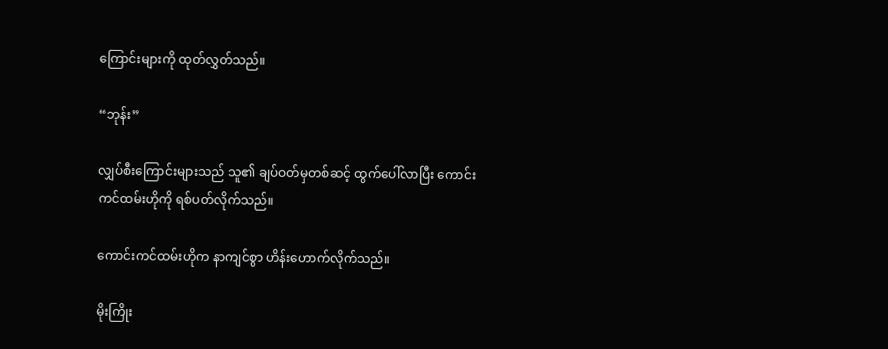ကြောင်းများကို ထုတ်လွှတ်သည်။

“ဘုန်း”

လျှပ်စီးကြောင်းများသည် သူ၏ ချပ်ဝတ်မှတစ်ဆင့် ထွက်ပေါ်လာပြီး ကောင်းကင်ထမ်းဟိုကို ရစ်ပတ်လိုက်သည်။

ကောင်းကင်ထမ်းဟိုက နာကျင်စွာ ဟိန်းဟောက်လိုက်သည်။

မိုးကြိုး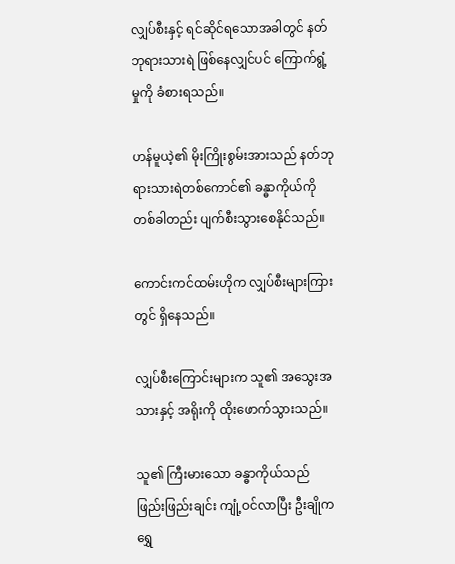လျှပ်စီးနှင့် ရင်ဆိုင်ရသောအခါတွင် နတ်ဘုရားသားရဲ ဖြစ်နေလျှင်ပင် ကြောက်ရွံ့မှုကို ခံစားရသည်။

ဟန်မူယဲ့၏ မိုးကြိုးစွမ်းအားသည် နတ်ဘုရားသားရဲတစ်ကောင်၏ ခန္ဓာကိုယ်ကို တစ်ခါတည်း ပျက်စီးသွားစေနိုင်သည်။

ကောင်းကင်ထမ်းဟိုက လျှပ်စီးများကြားတွင် ရှိနေသည်။

လျှပ်စီးကြောင်းများက သူ၏ အသွေးအသားနှင့် အရိုးကို ထိုးဖောက်သွားသည်။

သူ၏ ကြီးမားသော ခန္ဓာကိုယ်သည် ဖြည်းဖြည်းချင်း ကျုံ့ဝင်လာပြီး ဦးချိုက ရွှေ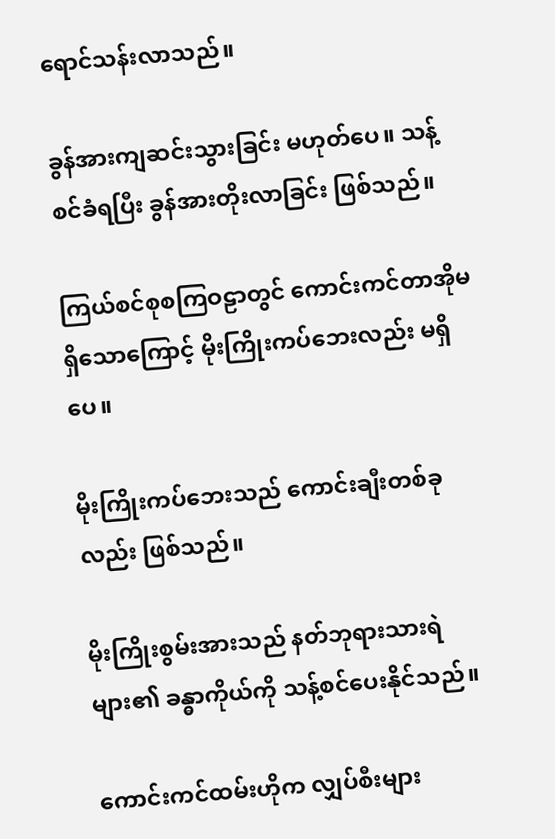ရောင်သန်းလာသည်။

ခွန်အားကျဆင်းသွားခြင်း မဟုတ်ပေ။ သန့်စင်ခံရပြီး ခွန်အားတိုးလာခြင်း ဖြစ်သည်။

ကြယ်စင်စုစကြဝဠာတွင် ကောင်းကင်တာအိုမရှိသောကြောင့် မိုးကြိုးကပ်‌ဘေးလည်း မရှိပေ။

မိုးကြိုးကပ်ဘေးသည် ကောင်းချီးတစ်ခုလည်း ဖြစ်သည်။

မိုးကြိုးစွမ်းအားသည် နတ်ဘုရားသားရဲများ၏ ခန္ဓာကိုယ်ကို သန့်စင်ပေးနိုင်သည်။

ကောင်းကင်ထမ်းဟိုက လျှပ်စီးများ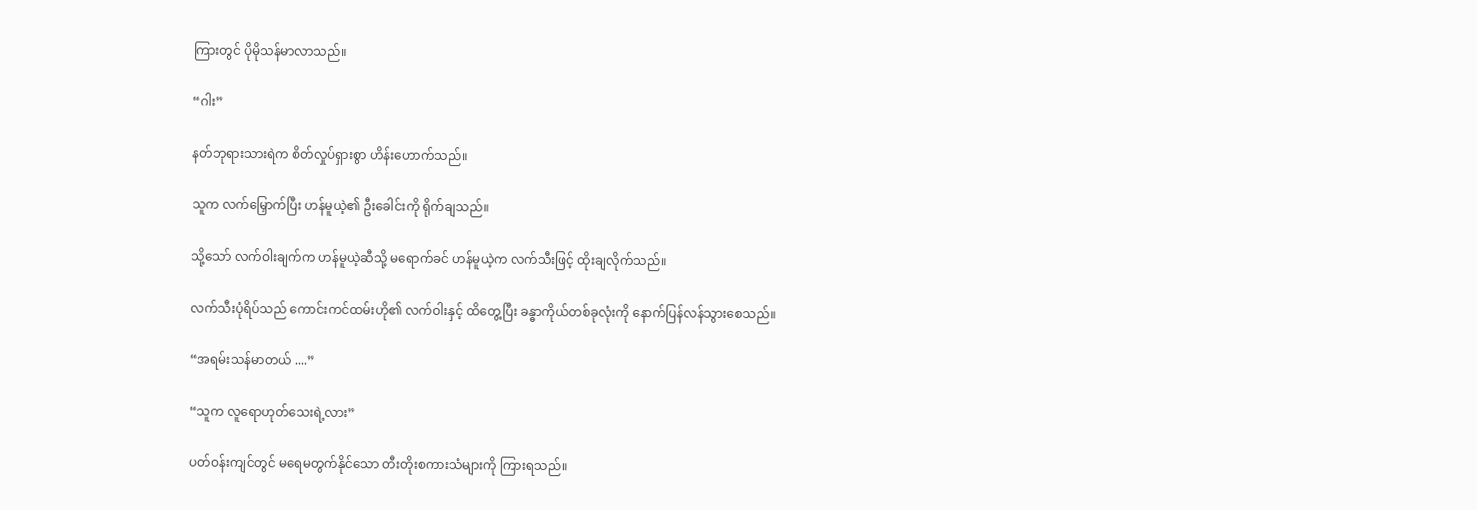ကြားတွင် ပိုမိုသန်မာလာသည်။

“ဂါး”

နတ်ဘုရားသားရဲက စိတ်လှုပ်ရှားစွာ ဟိန်းဟောက်သည်။

သူက လက်မြှောက်ပြီး ဟန်မူယဲ့၏ ဦးခေါင်းကို ရိုက်ချသည်။

သို့သော် လက်ဝါးချက်က ဟန်မူယဲ့ဆီသို့ မရောက်ခင် ဟန်မူယဲ့က လက်သီးဖြင့် ထိုးချလိုက်သည်။

လက်သီးပုံရိပ်သည် ကောင်းကင်ထမ်းဟို၏ လက်ဝါးနှင့် ထိတွေ့ပြီး ခန္ဓာကိုယ်တစ်ခုလုံးကို နောက်ပြန်လန်သွားစေသည်။

“အရမ်းသန်မာတယ် ....”

“သူက လူရောဟုတ်သေးရဲ့လား”

ပတ်ဝန်းကျင်တွင် မရေမတွက်နိုင်သော တီးတိုးစကားသံများကို ကြားရသည်။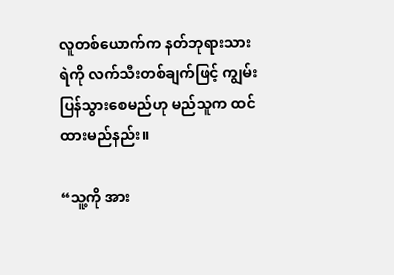လူတစ်ယောက်က နတ်ဘုရားသားရဲကို လက်သီးတစ်ချက်ဖြင့် ကျွမ်းပြန်သွားစေမည်ဟု မည်သူက ထင်ထားမည်နည်း။

“သူ့ကို အား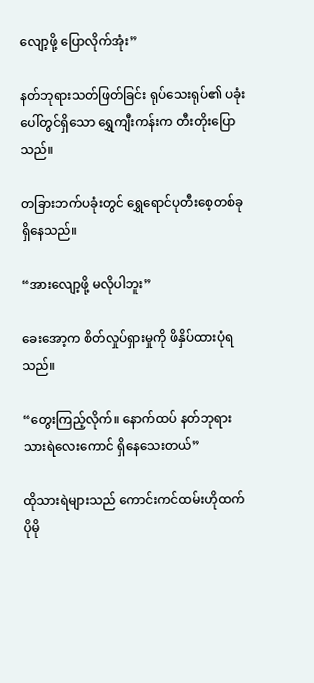လျော့ဖို့ ပြောလိုက်အုံး”

နတ်ဘုရားသတ်ဖြတ်ခြင်း ရုပ်သေးရုပ်၏ ပခုံးပေါ်တွင်ရှိသော ရွှေကျီးကန်းက တီးတိုးပြောသည်။

တခြားဘက်ပခုံးတွင် ရွှေရောင်ပုတီးစေ့တစ်ခု ရှိနေသည်။

“အားလျော့ဖို့ မလိုပါဘူး”

ခေးအော့က စိတ်လှုပ်ရှားမှုကို ဖိနှိပ်ထားပုံရသည်။

“တွေးကြည့်လိုက်။ နောက်ထပ် နတ်ဘုရားသားရဲလေးကောင် ရှိနေသေးတယ်”

ထိုသားရဲများသည် ကောင်းကင်ထမ်းဟိုထက် ပိုမို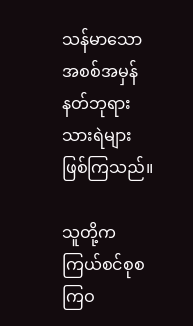သန်မာသော အစစ်အမှန်နတ်ဘုရားသားရဲများ ဖြစ်ကြသည်။

သူတို့က ကြယ်စင်စုစကြဝ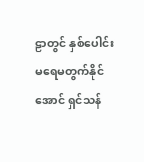ဠာတွင် နှစ်ပေါင်းမရေမတွက်နိုင်အောင် ရှင်သန်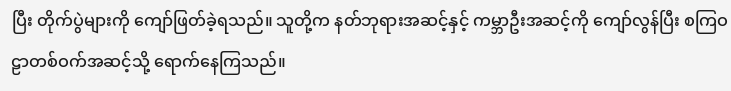ပြီး တိုက်ပွဲများကို ကျော်ဖြတ်ခဲ့ရသည်။ သူတို့က နတ်ဘုရားအဆင့်နှင့် ကမ္ဘာဦးအဆင့်ကို ကျော်လွန်ပြီး စကြဝဠာတစ်ဝက်အဆင့်သို့ ရောက်နေကြသည်။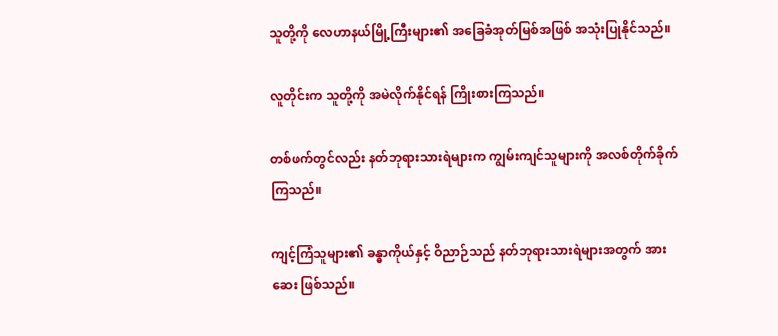သူတို့ကို လေဟာနယ်မြို့ကြီးများ၏ အခြေခံအုတ်မြစ်အဖြစ် အသုံးပြုနိုင်သည်။

လူတိုင်းက သူတို့ကို အမဲလိုက်နိုင်ရန် ကြိုးစားကြသည်။

တစ်ဖက်တွင်လည်း နတ်ဘုရားသားရဲများက ကျွမ်းကျင်သူများကို အလစ်တိုက်ခိုက်ကြသည်။

ကျင့်ကြံသူများ၏ ခန္ဓာကိုယ်နှင့် ဝိညာဉ်သည် နတ်ဘုရားသားရဲများအတွက် အားဆေး ဖြစ်သည်။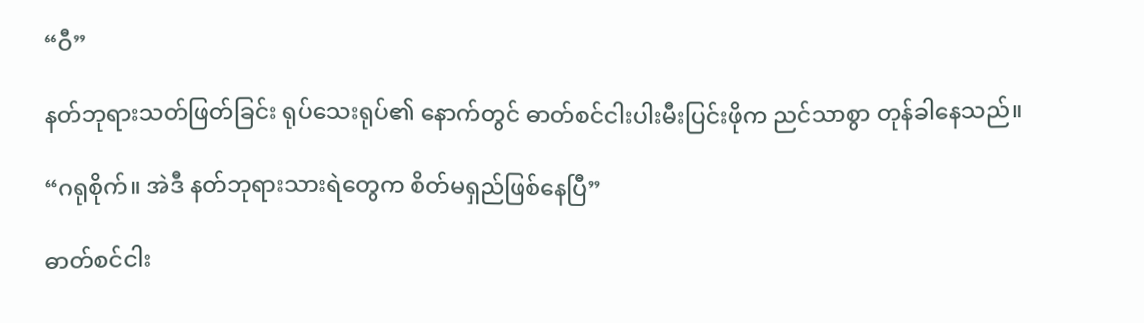“ဝီ”

နတ်ဘုရားသတ်ဖြတ်ခြင်း ရုပ်သေးရုပ်၏ နောက်တွင် ဓာတ်စင်ငါးပါးမီးပြင်းဖိုက ညင်သာစွာ တုန်ခါနေသည်။

“ဂရုစိုက်။ အဲဒီ နတ်ဘုရားသားရဲတွေက စိတ်မရှည်ဖြစ်နေပြီ”

ဓာတ်စင်ငါး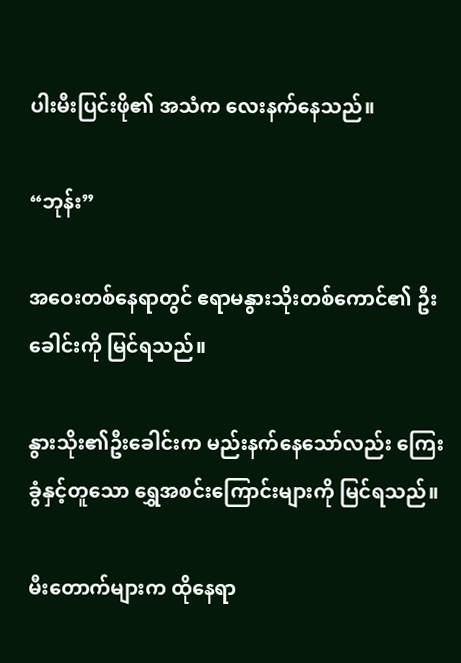ပါးမီးပြင်းဖို၏ အသံက လေးနက်နေသည်။

“ဘုန်း”

အဝေးတစ်နေရာတွင် ဧရာမနွားသိုးတစ်ကောင်၏ ဦးခေါင်းကို မြင်ရသည်။

နွားသိုး၏ဦးခေါင်းက မည်းနက်နေသော်လည်း ကြေးခွံနှင့်တူသော ရွှေအစင်းကြောင်းများကို မြင်ရသည်။

မီးတောက်များက ထိုနေရာ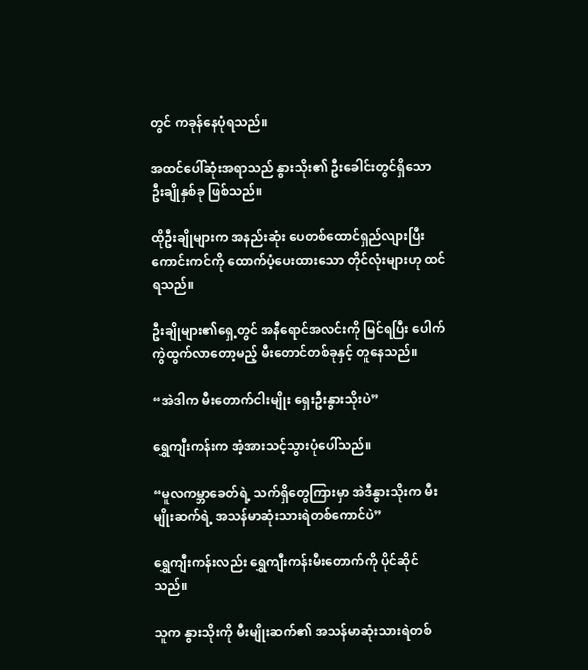တွင် ကခုန်နေပုံရသည်။

အထင်ပေါ်ဆုံးအရာသည် နွားသိုး၏ ဦးခေါင်းတွင်ရှိသော ဦးချိုနှစ်ခု ဖြစ်သည်။

ထိုဦးချိုများက အနည်းဆုံး ပေတစ်ထောင်ရှည်လျားပြီး ကောင်းကင်ကို ထောက်ပံ့ပေးထား‌သော တိုင်လုံးများဟု ထင်ရသည်။

ဦးချိုများ၏ရှေ့တွင် အနီရောင်အလင်းကို မြင်ရပြီး ပေါက်ကွဲထွက်လာတော့မည့် မီးတောင်တစ်ခုနှင့် တူနေသည်။

“အဲဒါက မီးတောက်ငါးမျိုး ရှေးဦးနွားသိုးပဲ”

ရွှေကျီးကန်းက အံ့အားသင့်သွားပုံပေါ်သည်။

“မူလကမ္ဘာခေတ်ရဲ့ သက်ရှိတွေကြားမှာ အဲဒီနွားသိုးက မီးမျိုးဆက်ရဲ့ အသန်မာဆုံးသားရဲတစ်ကောင်ပဲ”

ရွှေကျီးကန်းလည်း ရွှေကျီးကန်းမီးတောက်ကို ပိုင်ဆိုင်သည်။

သူက နွားသိုးကို မီးမျိုးဆက်၏ အသန်မာဆုံးသားရဲတစ်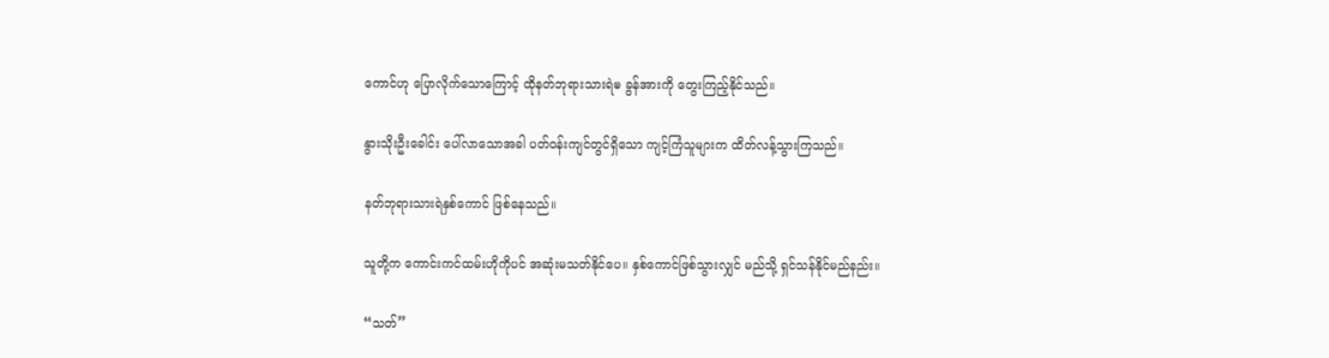ကောင်ဟု ပြောလိုက်သောကြောင့် ထိုနတ်ဘုရားသားရဲၑ ခွန်အားကို တွေးကြည့်နိုင်သည်။

နွားသိုးဦးခေါင်း ပေါ်လာသောအခါ ပတ်ဝန်းကျင်တွင်ရှိသော ကျင့်ကြံသူများက ထိတ်လန့်သွားကြသည်။

နတ်ဘုရားသားရဲနှစ်ကောင် ဖြစ်နေသည်။

သူတို့က ကောင်းကင်ထမ်းဟိုကိုပင် အဆုံးမသတ်နိုင်ပေ။ နှစ်ကောင်ဖြစ်သွားလျှင် မည်သို့ ရှင်သန်နိုင်မည်နည်း။

“သတ်”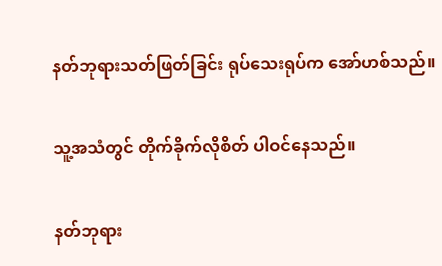နတ်ဘုရားသတ်ဖြတ်ခြင်း ရုပ်သေးရုပ်က အော်ဟစ်သည်။

သူ့အသံတွင် တိုက်ခိုက်လိုစိတ် ပါဝင်နေသည်။

နတ်ဘုရား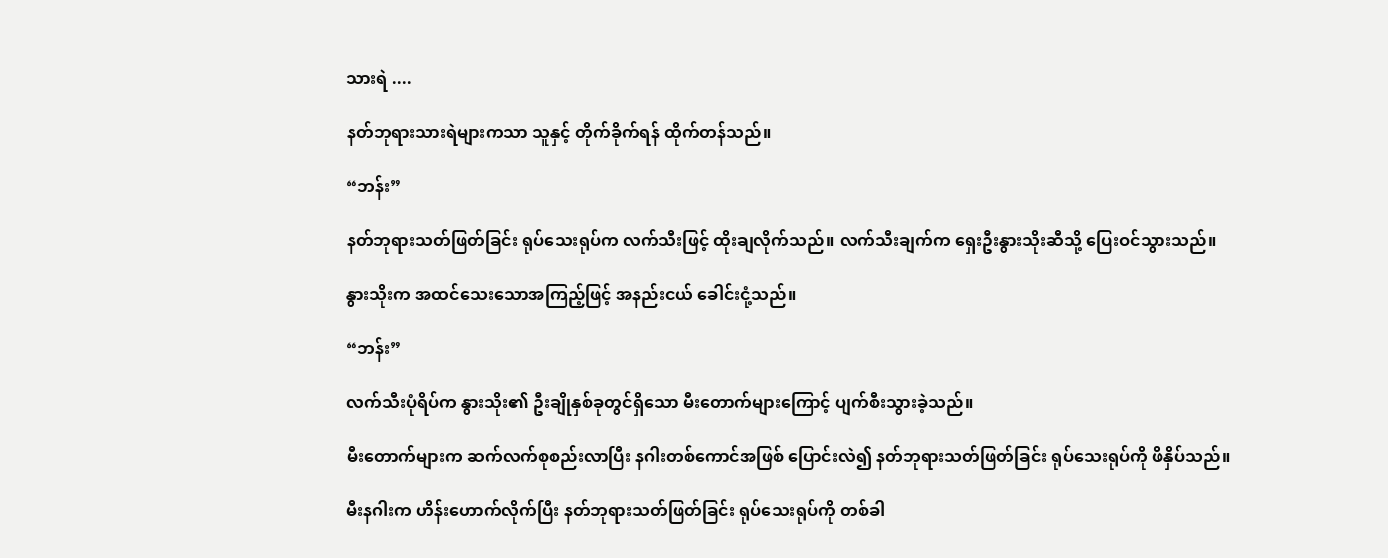သားရဲ ....

နတ်ဘုရားသားရဲများကသာ သူနှင့် တိုက်ခိုက်ရန် ထိုက်တန်သည်။

“ဘန်း”

နတ်ဘုရားသတ်ဖြတ်ခြင်း ရုပ်သေးရုပ်က လက်သီးဖြင့် ထိုးချလိုက်သည်။ လက်သီးချက်က ရှေးဦးနွားသိုးဆီသို့ ပြေးဝင်သွားသည်။

နွားသိုးက အထင်သေးသောအကြည့်ဖြင့် အနည်းငယ် ခေါင်းငုံ့သည်။

“ဘန်း”

လက်သီးပုံရိပ်က နွားသိုး၏ ဦးချိုနှစ်ခုတွင်ရှိသော မီးတောက်များကြောင့် ပျက်စီးသွားခဲ့သည်။

မီးတောက်များက ဆက်လက်စုစည်းလာပြီး နဂါးတစ်ကောင်အဖြစ် ပြောင်းလဲ၍ နတ်ဘုရားသတ်ဖြတ်ခြင်း ရုပ်သေးရုပ်ကို ဖိနှိပ်သည်။

မီးနဂါးက ဟိန်းဟောက်လိုက်ပြီး နတ်ဘုရားသတ်ဖြတ်ခြင်း ရုပ်သေးရုပ်ကို တစ်ခါ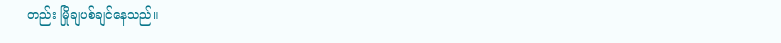တည်း မြိုချပစ်ချင်နေသည်။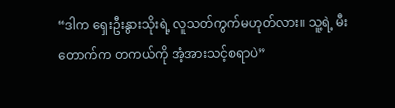“ဒါက ရှေးဦးနွားသိုးရဲ့ လူသတ်ကွက်မဟုတ်လား။ သူ့ရဲ့ မီးတောက်က တကယ်ကို အံ့အားသင့်စရာပဲ”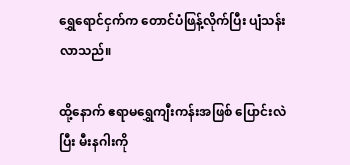ရွှေရောင်ငှက်က တောင်ပံဖြန့်လိုက်ပြီး ပျံသန်းလာသည်။

ထို့နောက် ဧရာမ‌ရွှေကျီးကန်းအဖြစ် ပြောင်းလဲပြီး မီးနဂါးကို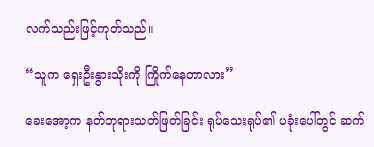လက်သည်းဖြင့်ကုတ်သည်။

“သူက ရှေးဦးနွားသိုးကို ကြိုက်နေတာလား”

ခေးအော့က နတ်ဘုရားသတ်ဖြတ်ခြင်း ရုပ်သေးရုပ်၏ ပခုံးပေါ်တွင် ဆက်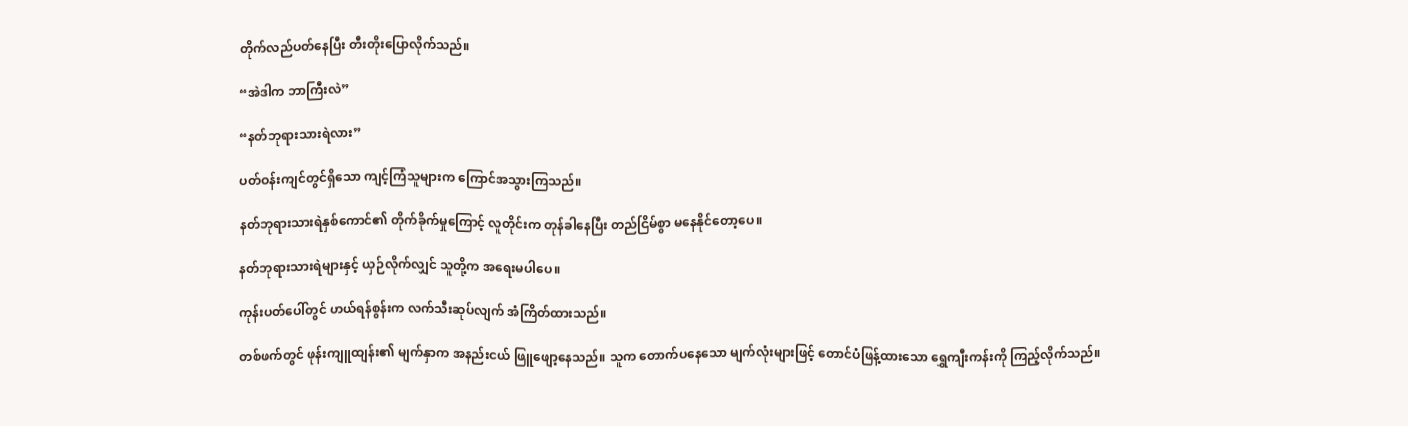တိုက်လည်ပတ်နေပြီး တီးတိုးပြောလိုက်သည်။

“အဲဒါက ဘာကြီးလဲ”

“နတ်ဘုရားသားရဲလား”

ပတ်ဝန်းကျင်တွင်ရှိသော ကျင့်ကြံသူများက ကြောင်အသွားကြသည်။

နတ်ဘုရားသားရဲနှစ်ကောင်၏ တိုက်ခိုက်မှုကြောင့် လူတိုင်းက တုန်ခါနေပြီး တည်ငြိမ်စွာ မနေနိုင်တော့ပေ။

နတ်ဘုရားသားရဲများနှင့် ယှဉ်လိုက်လျှင် သူတို့က အရေးမပါပေ။

ကုန်းပတ်ပေါ်တွင် ဟယ်ရန်စွန်းက လက်သီးဆုပ်လျက် အံကြိတ်ထားသည်။

တစ်ဖက်တွင် ဖုန်းကျူထျန်း၏ မျက်နှာက အနည်းငယ် ဖြူဖျော့နေသည်။ သူက တောက်ပနေသော မျက်လုံးများဖြင့် တောင်ပံဖြန့်ထားသော ရွှေကျီးကန်းကို ကြည့်လိုက်သည်။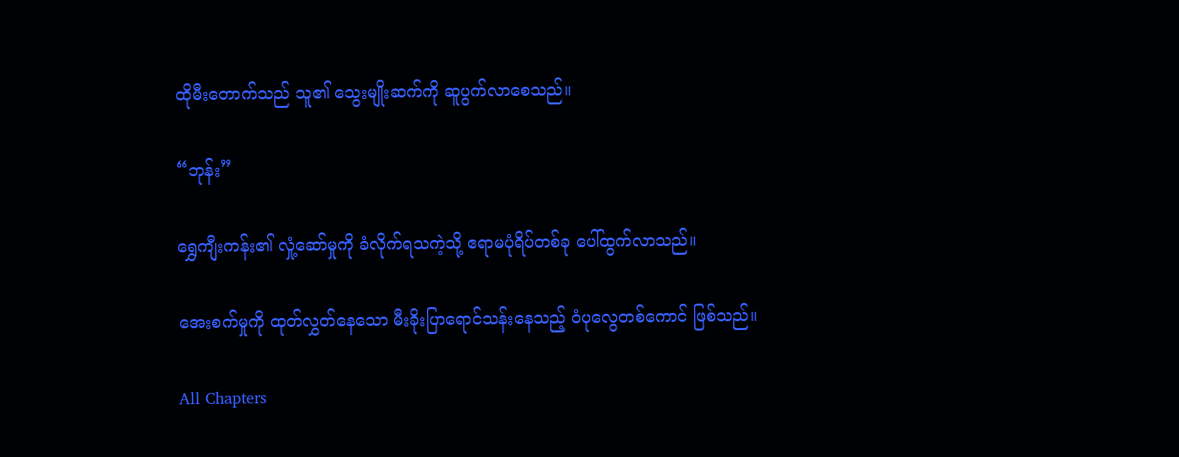ထိုမီးတောက်သည် သူ၏ သွေးမျိုးဆက်ကို ဆူပွက်လာစေသည်။

“ဘုန်း”

ရွှေကျီးကန်း၏ လှုံ့ဆော်မှုကို ခံလိုက်ရသကဲ့သို့ ဧရာမပုံရိပ်တစ်ခု ပေါ်ထွက်လာသည်။

အေးစက်မှုကို ထုတ်လွှတ်နေသော မီးခိုးပြာရောင်သန်းနေသည့် ဝံပုလွေတစ်ကောင် ဖြစ်သည်။

All Chapters